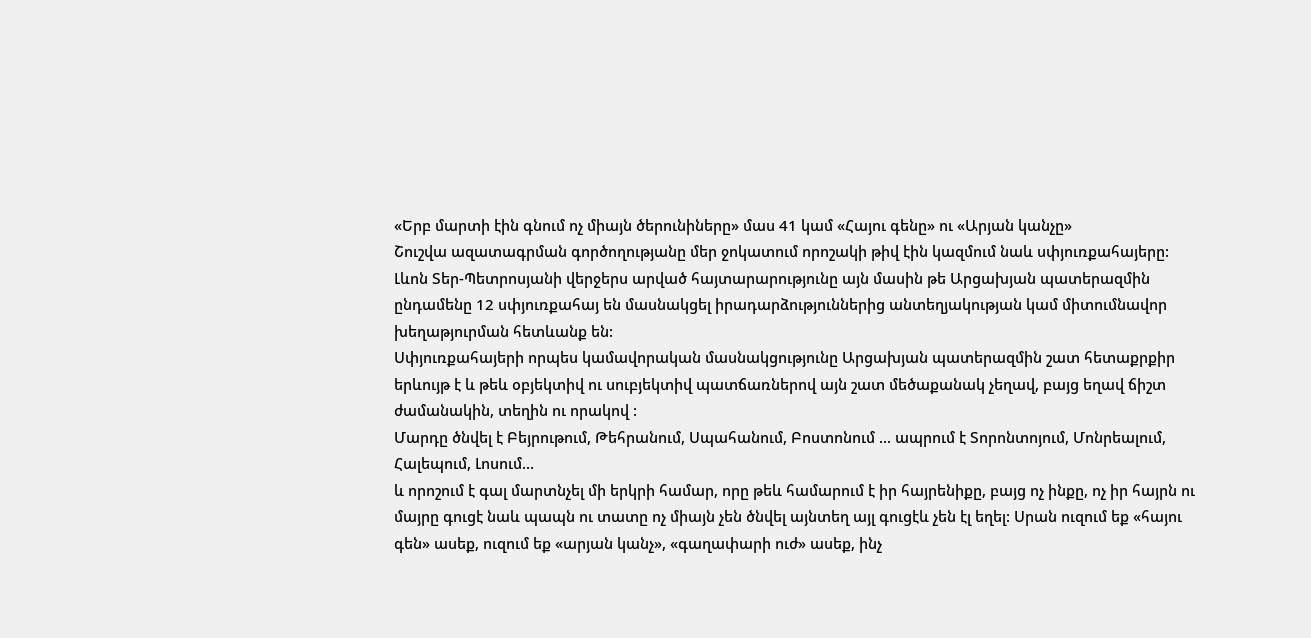«Երբ մարտի էին գնում ոչ միայն ծերունիները» մաս 41 կամ «Հայու գենը» ու «Արյան կանչը»
Շուշվա ազատագրման գործողությանը մեր ջոկատում որոշակի թիվ էին կազմում նաև սփյուռքահայերը: Լևոն Տեր-Պետրոսյանի վերջերս արված հայտարարությունը այն մասին թե Արցախյան պատերազմին ընդամենը 12 սփյուռքահայ են մասնակցել իրադարձություններից անտեղյակության կամ միտումնավոր խեղաթյուրման հետևանք են:
Սփյուռքահայերի որպես կամավորական մասնակցությունը Արցախյան պատերազմին շատ հետաքրքիր երևույթ է և թեև օբյեկտիվ ու սուբյեկտիվ պատճառներով այն շատ մեծաքանակ չեղավ, բայց եղավ ճիշտ ժամանակին, տեղին ու որակով :
Մարդը ծնվել է Բեյրութում, Թեհրանում, Սպահանում, Բոստոնում ... ապրում է Տորոնտոյում, Մոնրեալում, Հալեպում, Լոսում...
և որոշում է գալ մարտնչել մի երկրի համար, որը թեև համարում է իր հայրենիքը, բայց ոչ ինքը, ոչ իր հայրն ու մայրը գուցէ նաև պապն ու տատը ոչ միայն չեն ծնվել այնտեղ այլ գուցէև չեն էլ եղել: Սրան ուզում եք «հայու գեն» ասեք, ուզում եք «արյան կանչ», «գաղափարի ուժ» ասեք, ինչ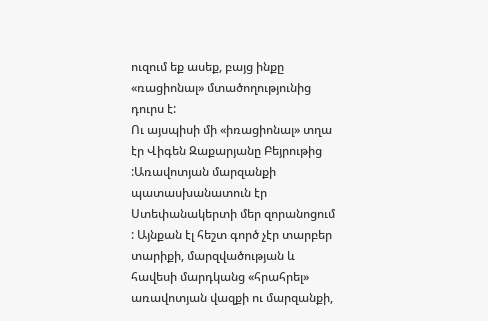ուզում եք ասեք, բայց ինքը «ռացիոնալ» մտածողությունից դուրս է:
Ու այսպիսի մի «իռացիոնալ» տղա էր Վիգեն Զաքարյանը Բեյրութից :Առավոտյան մարզանքի պատասխանատուն էր Ստեփանակերտի մեր զորանոցում : Այնքան էլ հեշտ գործ չէր տարբեր տարիքի, մարզվածության և հավեսի մարդկանց «հրահրել» առավոտյան վազքի ու մարզանքի,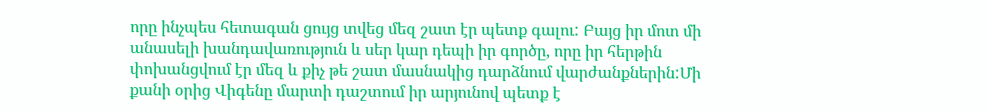որը ինչպես հետագան ցույց տվեց մեզ շատ էր պետք գալու: Բայց իր մոտ մի անասելի խանդավառություն և սեր կար դեպի իր գործը, որը իր հերթին փոխանցվում էր մեզ և քիչ թե շատ մասնակից դարձնում վարժանքներին:Մի քանի օրից Վիգենը մարտի դաշտում իր արյունով պետք է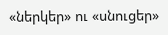«ներկեր» ու «սնուցեր»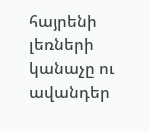հայրենի լեռների կանաչը ու ավանդեր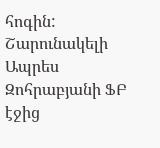հոգին:
Շարունակելի
Ապրես Զոհրաբյանի ՖԲ էջից